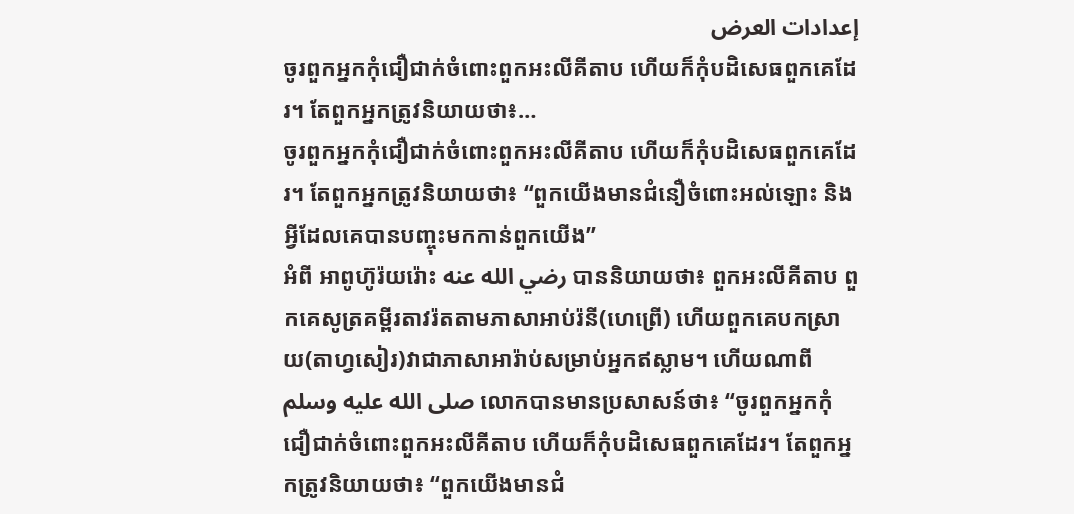إعدادات العرض
ចូរពួកអ្នកកុំជឿជាក់ចំពោះពួកអះលីគីតាប ហើយក៏កុំបដិសេធពួកគេដែរ។ តែពួកអ្នកត្រូវនិយាយថា៖…
ចូរពួកអ្នកកុំជឿជាក់ចំពោះពួកអះលីគីតាប ហើយក៏កុំបដិសេធពួកគេដែរ។ តែពួកអ្នកត្រូវនិយាយថា៖ “ពួកយើងមានជំនឿចំពោះអល់ឡោះ និងអ្វីដែលគេបានបញ្ចុះមកកាន់ពួកយើង”
អំពី អាពូហ៊ូរ៉យរ៉ោះ رضي الله عنه បាននិយាយថា៖ ពួកអះលីគីតាប ពួកគេសូត្រគម្ពីរតាវរ៉តតាមភាសាអាប់រ៉នី(ហេព្រើ) ហើយពួកគេបកស្រាយ(តាហ្វសៀរ)វាជាភាសាអារ៉ាប់សម្រាប់អ្នកឥស្លាម។ ហើយណាពី صلى الله عليه وسلم លោកបានមានប្រសាសន៍ថា៖ “ចូរពួកអ្នកកុំជឿជាក់ចំពោះពួកអះលីគីតាប ហើយក៏កុំបដិសេធពួកគេដែរ។ តែពួកអ្នកត្រូវនិយាយថា៖ “ពួកយើងមានជំ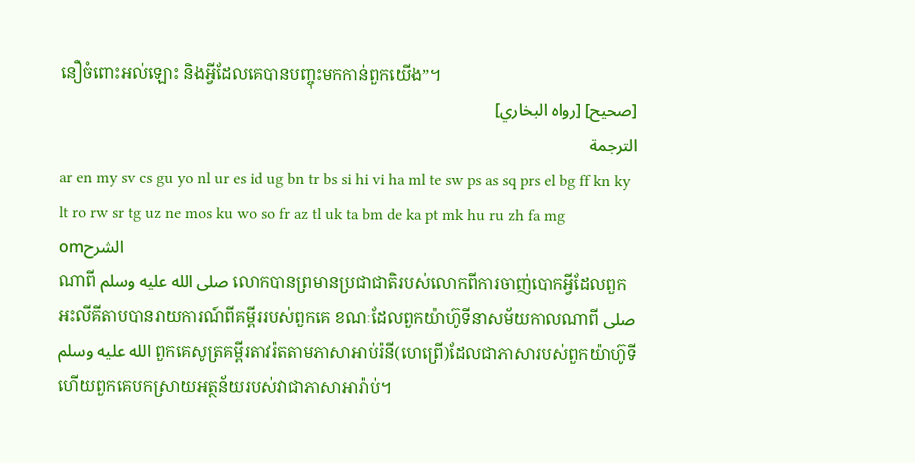នឿចំពោះអល់ឡោះ និងអ្វីដែលគេបានបញ្ចុះមកកាន់ពួកយើង”។
[صحيح] [رواه البخاري]
الترجمة
ar en my sv cs gu yo nl ur es id ug bn tr bs si hi vi ha ml te sw ps as sq prs el bg ff kn ky lt ro rw sr tg uz ne mos ku wo so fr az tl uk ta bm de ka pt mk hu ru zh fa mg omالشرح
ណាពី صلى الله عليه وسلم លោកបានព្រមានប្រជាជាតិរបស់លោកពីការចាញ់បោកអ្វីដែលពួកអះលីគីតាបបានរាយការណ៍ពីគម្ពីររបស់ពួកគេ ខណៈដែលពួកយ៉ាហ៊ូទីនាសម័យកាលណាពី صلى الله عليه وسلم ពួកគេសូត្រគម្ពីរតាវរ៉តតាមភាសាអាប់រ៉នី(ហេព្រើ)ដែលជាភាសារបស់ពួកយ៉ាហ៊ូទី ហើយពួកគេបកស្រាយអត្ថន័យរបស់វាជាភាសាអារ៉ាប់។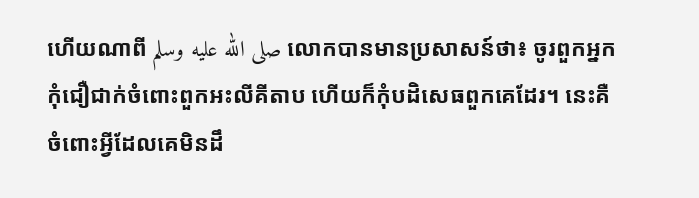ហើយណាពី صلى الله عليه وسلم លោកបានមានប្រសាសន៍ថា៖ ចូរពួកអ្នកកុំជឿជាក់ចំពោះពួកអះលីគីតាប ហើយក៏កុំបដិសេធពួកគេដែរ។ នេះគឺចំពោះអ្វីដែលគេមិនដឹ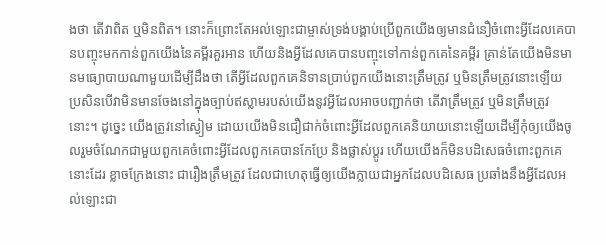ងថា តើវាពិត ឬមិនពិត។ នោះក៏ព្រោះតែអល់ឡោះជាម្ចាស់ទ្រង់បង្គាប់ប្រើពួកយើងឲ្យមានជំនឿចំពោះអ្វីដែលគេបានបញ្ចុះមកកាន់ពួកយើងនៃគម្ពីរគួរអាន ហើយនិងអ្វីដែលគេបានបញ្ចុះទៅកាន់ពួកគេនៃគម្ពីរ គ្រាន់តែយើងមិនមានមធ្យោបាយណាមួយដើម្បីដឹងថា តើអ្វីដែលពួកគេនិទានប្រាប់ពួកយើងនោះត្រឹមត្រូវ ឬមិនត្រឹមត្រូវនោះឡើយ ប្រសិនបើវាមិនមានចែងនៅក្នុងច្បាប់ឥស្លាមរបស់យើងនូវអ្វីដែលអាចបញ្ជាក់ថា តើវាត្រឹមត្រូវ ឬមិនត្រឹមត្រូវនោះ។ ដូច្នេះ យើងត្រូវនៅស្ងៀម ដោយយើងមិនជឿជាក់ចំពោះអ្វីដែលពួកគេនិយាយនោះឡើយដើម្បីកុំឲ្យយើងចូលរួមចំណែកជាមួយពួកគេចំពោះអ្វីដែលពួកគេបានកែប្រែ និងផ្លាស់ប្តូរ ហើយយើងក៏មិនបដិសេធចំពោះពួកគេនោះដែរ ខ្លាចក្រែងនោះ ជារឿងត្រឹមត្រូវ ដែលជាហេតុធ្វើឲ្យយើងក្លាយជាអ្នកដែលបដិសេធ ប្រឆាំងនឹងអ្វីដែលអល់ឡោះជា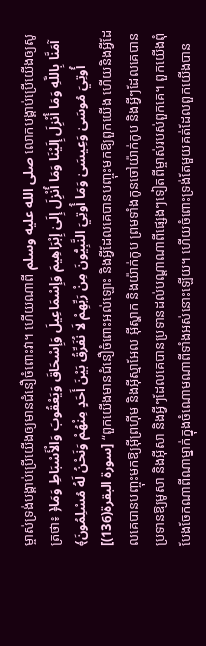ម្ចាស់ទ្រង់បង្គាប់ប្រើយើងឲ្យមានជំនឿចំពោះវា។ ហើយណាពី صلى الله عليه وسلم លោកបង្គាប់ប្រើយើងឲ្យសូត្រថា៖ ﴿آمَنَّا بِاللَّهِ وَمَا أُنْزِلَ إِلَيْنَا وَمَا أُنْزِلَ إِلَىٰ إِبْرَاهِيمَ وَإِسْمَاعِيلَ وَإِسْحَاقَ وَيَعْقُوبَ وَالْأَسْبَاطِ وَمَا أُوتِيَ مُوسَىٰ وَعِيسَىٰ وَمَا أُوتِيَ النَّبِيُّونَ مِنْ رَبِّهِمْ لَا نُفَرِّقُ بَيْنَ أَحَدٍ مِنْهُمْ وَنَحْنُ لَهُ مُسْلِمُونَ﴾ [سورة البقرة(136)] “ពួកយើងមានជំនឿចំពោះអល់ឡោះ និងអ្វីដែលគេបានបញ្ចុះមកឱ្យពួកយើង ហើយនិងអ្វីដែលគេបានបញ្ចុះមកឱ្យអ៊ីព្រហ៊ីម និងអ៊ីស្មាអែល អ៊ីស្ហាក និងយ៉ាក់កូប ព្រមទាំងកូនចៅយ៉ាក់កូប និងអ្វីៗដែលគេបានប្រទានឱ្យមូសា និងអ៊ីសា និងអ្វីៗដែលគេបានប្រទានដល់បណ្ដាណាពីផេ្សងៗទៀតពីម្ចាស់របស់ពួកគេ។ ពួកយើងពុំបែងចែកណាពីណាម្នាក់ក្នុងចំណោមណាពីទាំងអស់នោះឡើយ។ ហើយចំពោះទ្រង់តែមួយគត់ដែលពួកយើងបាន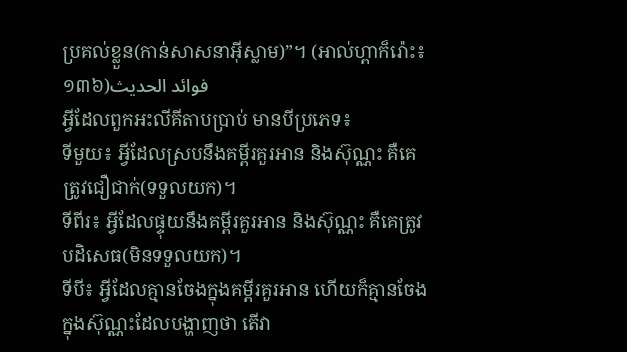ប្រគល់ខ្លួន(កាន់សាសនាអ៊ីស្លាម)”។ (អាល់ហ្ពាក៏រ៉ោះ៖១៣៦)فوائد الحديث
អ្វីដែលពួកអះលីគីតាបប្រាប់ មានបីប្រភេទ៖
ទីមួយ៖ អ្វីដែលស្របនឹងគម្ពីរគួរអាន និងស៊ុណ្ណះ គឺគេត្រូវជឿជាក់(ទទួលយក)។
ទីពីរ៖ អ្វីដែលផ្ទុយនឹងគម្ពីរគួរអាន និងស៊ុណ្ណះ គឺគេត្រូវបដិសេធ(មិនទទួលយក)។
ទីបី៖ អ្វីដែលគ្មានចែងក្នុងគម្ពីរគួរអាន ហើយក៏គ្មានចែងក្នុងស៊ុណ្ណះដែលបង្ហាញថា តើវា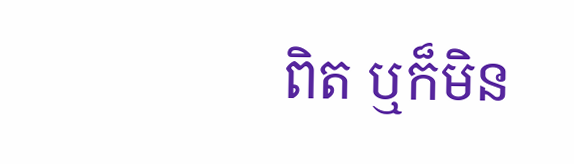ពិត ឬក៏មិន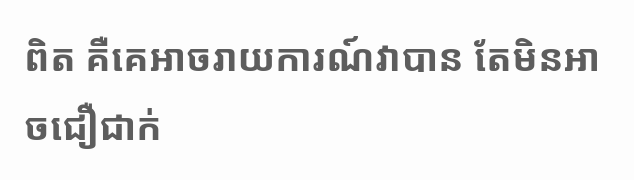ពិត គឺគេអាចរាយការណ៍វាបាន តែមិនអាចជឿជាក់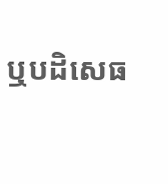ឬបដិសេធ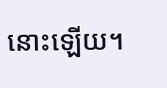នោះឡើយ។